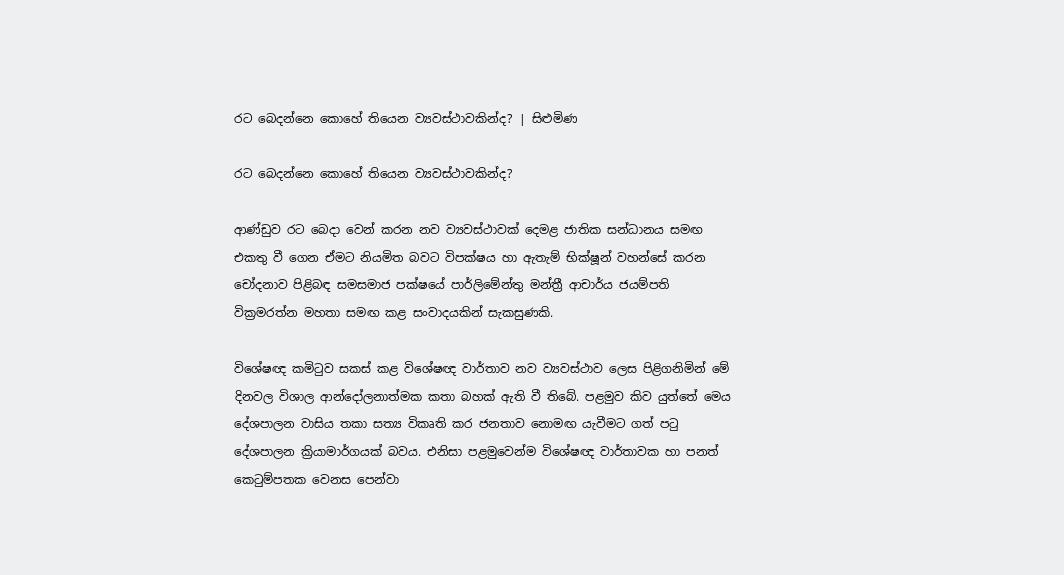රට බෙදන්නෙ කොහේ තියෙන ව්‍යවස්ථාවකින්ද? | සිළුමිණ

රට බෙදන්නෙ කොහේ තියෙන ව්‍යවස්ථාවකින්ද?

ආණ්ඩුව රට බෙදා වෙන් කරන නව ව්‍යවස්ථාවක් දෙමළ ජාතික සන්ධානය සමඟ එකතු වී ගෙන ඒමට නියමිත බවට විපක්ෂය හා ඇතැම් භික්ෂූන් වහන්සේ කරන චෝදනාව පිළිබඳ සමසමාජ පක්ෂයේ පාර්ලිමේන්තු මන්ත්‍රී ආචාර්ය ජයම්පති වික්‍රමරත්න මහතා සමඟ කළ සංවාදයකින් සැකසුණකි.

විශේෂඥ කමිටුව සකස් කළ විශේෂඥ වාර්තාව නව ව්‍යවස්ථාව ලෙස පිළිගනිමින් මේ දිනවල විශාල ආන්දෝලනාත්මක කතා බහක් ඇති වී තිබේ. පළමුව කිව යුත්තේ මෙය දේශපාලන වාසිය තකා සත්‍ය විකෘති කර ජනතාව නොමඟ යැවීමට ගත් පටු දේශපාලන ක්‍රියාමාර්ගයක් බවය. එනිසා පළමුවෙන්ම විශේෂඥ වාර්තාවක හා පනත් කෙටුම්පතක වෙනස පෙන්වා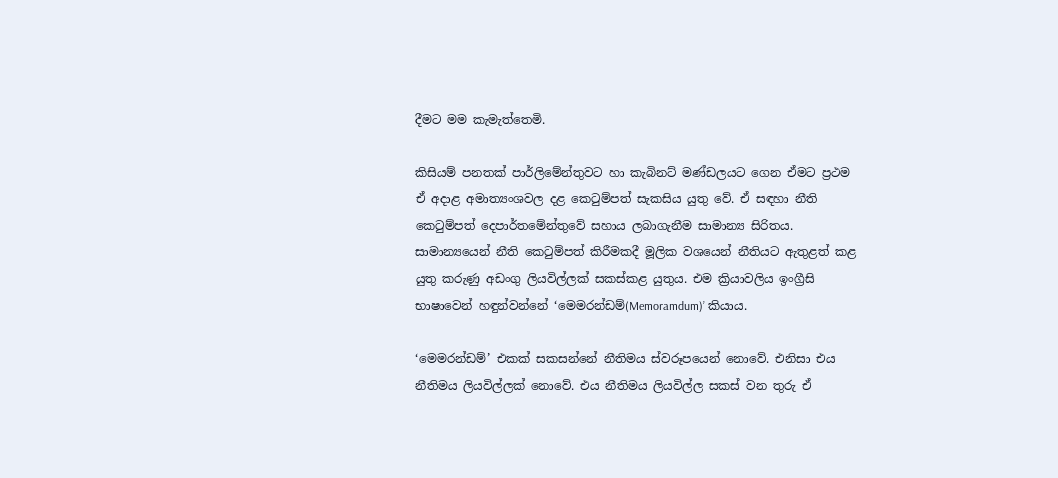දීමට මම කැමැත්තෙමි.

කිසියම් පනතක් පාර්ලිමේන්තුවට හා කැබිනට් මණ්ඩලයට ගෙන ඒමට ප්‍රථම ඒ අදාළ අමාත්‍යංශවල දළ කෙටුම්පත් සැකසිය යුතු වේ. ඒ සඳහා නීති කෙටුම්පත් දෙපාර්තමේන්තුවේ සහාය ලබාගැනීම සාමාන්‍ය සිරිතය. සාමාන්‍යයෙන් නීති කෙටුම්පත් කිරීමකදී මූලික වශයෙන් නීතියට ඇතුළත් කළ යුතු කරුණු අඩංගු ලියවිල්ලක් සකස්කළ යුතුය. එම ක්‍රියාවලිය ඉංග්‍රීසි භාෂාවෙන් හඳුන්වන්නේ ‘මෙමරන්ඩම්(Memoramdum)’ කියාය.

‘මෙමරන්ඩම්’ එකක් සකසන්නේ නීතිමය ස්වරූපයෙන් නොවේ. එනිසා එය නීතිමය ලියවිල්ලක් නොවේ. එය නීතිමය ලියවිල්ල සකස් වන තුරු ඒ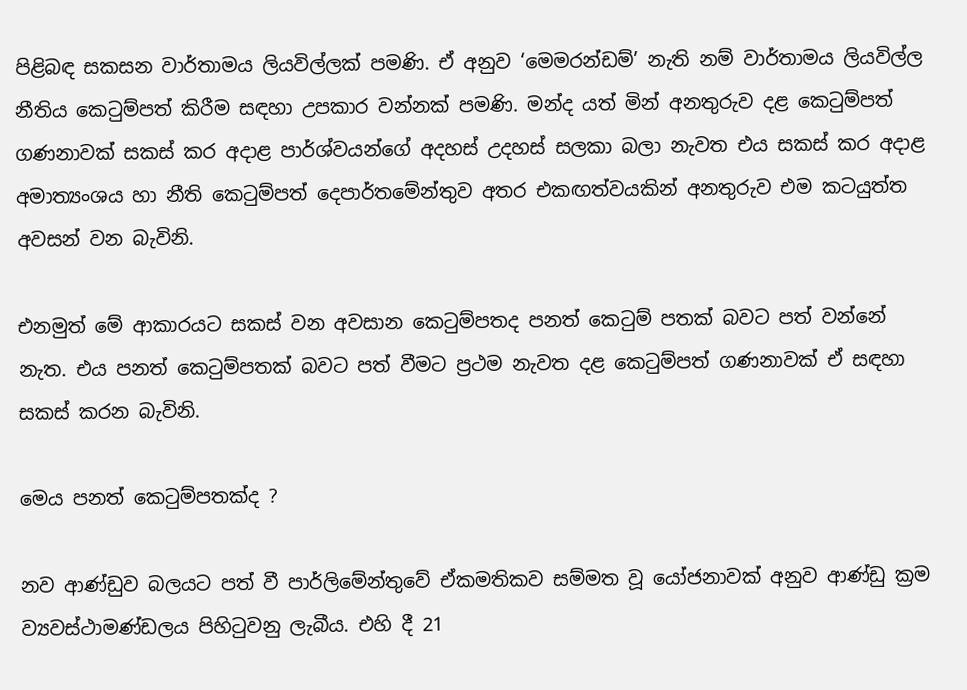පිළිබඳ සකසන වාර්තාමය ලියවිල්ලක් පමණි. ඒ අනුව ‘මෙමරන්ඩම්’ නැති නම් වාර්තාමය ලියවිල්ල නීතිය කෙටුම්පත් කිරීම සඳහා උපකාර වන්නක් පමණි. මන්ද යත් මින් අනතුරුව දළ කෙටුම්පත් ගණනාවක් සකස් කර අදාළ පාර්ශ්වයන්ගේ අදහස් උදහස් සලකා බලා නැවත එය සකස් කර අදාළ අමාත්‍යංශය හා නීති කෙටුම්පත් දෙපාර්තමේන්තුව අතර එකඟත්වයකින් අනතුරුව එම කටයුත්ත අවසන් වන බැවිනි.

එනමුත් මේ ආකාරයට සකස් වන අවසාන කෙටුම්පතද පනත් කෙටුම් පතක් බවට පත් වන්නේ නැත. එය පනත් කෙටුම්පතක් බවට පත් වීමට ප්‍රථම නැවත දළ කෙටුම්පත් ගණනාවක් ඒ සඳහා සකස් කරන බැවිනි.

මෙය පනත් කෙටුම්පතක්ද ?

නව ආණ්ඩුව බලයට පත් වී පාර්ලිමේන්තුවේ ඒකමතිකව සම්මත වූ යෝජනාවක් අනුව ආණ්ඩු ක්‍රම ව්‍යවස්ථාමණ්ඩලය පිහිටුවනු ලැබීය. එහි දී 21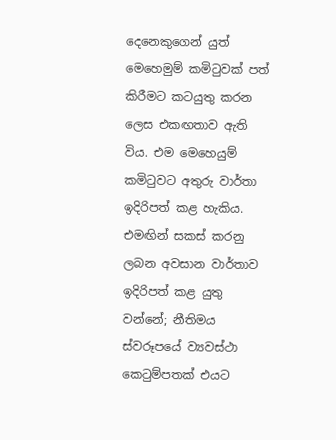දෙනෙකුගෙන් යුත් මෙහෙමුම් කමිටුවක් පත් කිරීමට කටයුතු කරන ලෙස එකඟතාව ඇති විය. එම මෙහෙයුම් කමිටුවට අතුරු වාර්තා ඉදිරිපත් කළ හැකිය. එමඟින් සකස් කරනු ලබන අවසාන වාර්තාව ඉදිරිපත් කළ යුතු වන්නේ; නීතිමය ස්වරූපයේ ව්‍යවස්ථා කෙටුම්පතක් එයට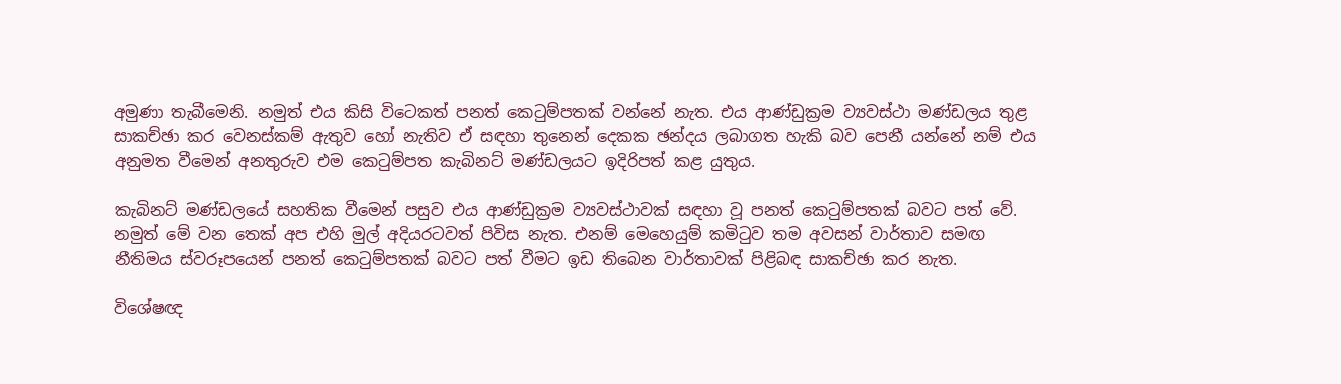අමුණා තැබීමෙනි. නමුත් එය කිසි විටෙකත් පනත් කෙටුම්පතක් වන්නේ නැත. එය ආණ්ඩුක්‍රම ව්‍යවස්ථා මණ්ඩලය තුළ සාකච්ඡා කර වෙනස්කම් ඇතුව හෝ නැතිව ඒ සඳහා තුනෙන් දෙකක ඡන්දය ලබාගත හැකි බව පෙනී යන්නේ නම් එය අනුමත වීමෙන් අනතුරුව එම කෙටුම්පත කැබිනට් මණ්ඩලයට ඉදිරිපත් කළ යුතුය.

කැබිනට් මණ්ඩලයේ සහතික වීමෙන් පසුව එය ආණ්ඩුක්‍රම ව්‍යවස්ථාවක් සඳහා වූ පනත් කෙටුම්පතක් බවට පත් වේ. නමුත් මේ වන තෙක් අප එහි මුල් අදියරටවත් පිවිස නැත. එනම් මෙහෙයුම් කමිටුව තම අවසන් වාර්තාව සමඟ නීතිමය ස්වරූපයෙන් පනත් කෙටුම්පතක් බවට පත් වීමට ඉඩ තිබෙන වාර්තාවක් පිළිබඳ සාකච්ඡා කර නැත.

විශේෂඥ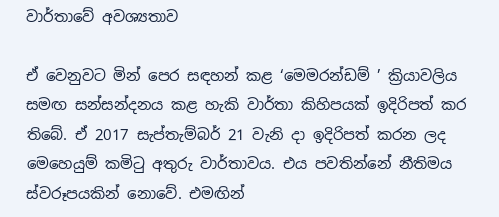වාර්තාවේ අවශ්‍යතාව

ඒ වෙනුවට මින් පෙර සඳහන් කළ ‘මෙමරන්ඩම් ’ ක්‍රියාවලිය සමඟ සන්සන්දනය කළ හැකි වාර්තා කිහිපයක් ඉදිරිපත් කර තිබේ. ඒ 2017 සැප්තැම්බර් 21 වැනි දා ඉදිරිපත් කරන ලද මෙහෙයුම් කමිටු අතුරු වාර්තාවය. එය පවතින්නේ නීතිමය ස්වරූපයකින් නොවේ. එමඟින්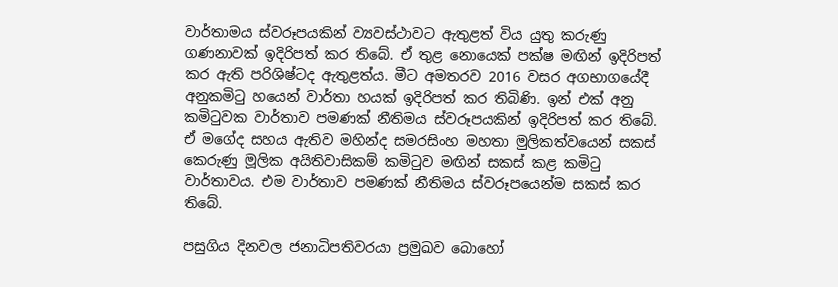වාර්තාමය ස්වරූපයකින් ව්‍යවස්ථාවට ඇතුළත් විය යුතු කරුණු ගණනාවක් ඉදිරිපත් කර තිබේ. ඒ තුළ නොයෙක් පක්ෂ මඟින් ඉදිරිපත් කර ඇති පරිශිෂ්ටද ඇතුළත්ය. මීට අමතරව 2016 වසර අගභාගයේදී අනුකමිටු හයෙන් වාර්තා හයක් ඉදිරිපත් කර තිබිණි. ඉන් එක් අනු කමිටුවක වාර්තාව පමණක් නීතිමය ස්වරූපයකින් ඉදිරිපත් කර තිබේ. ඒ මගේද සහය ඇතිව මහින්ද සමරසිංහ මහතා මුලිකත්වයෙන් සකස් කෙරුණු මූලික අයිතිවාසිකම් කමිටුව මඟින් සකස් කළ කමිටු වාර්තාවය. එම වාර්තාව පමණක් නීතිමය ස්වරූපයෙන්ම සකස් කර තිබේ.

පසුගිය දිනවල ජනාධිපතිවරයා ප්‍රමුඛව බොහෝ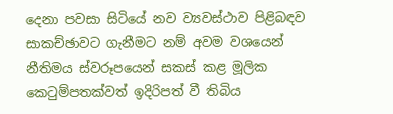දෙනා පවසා සිටියේ නව ව්‍යවස්ථාව පිළිබඳව සාකච්ඡාවට ගැනීමට නම් අවම වශයෙන් නීතිමය ස්වරූපයෙන් සකස් කළ මූලික කෙටුම්පතක්වත් ඉදිරිපත් වී තිබිය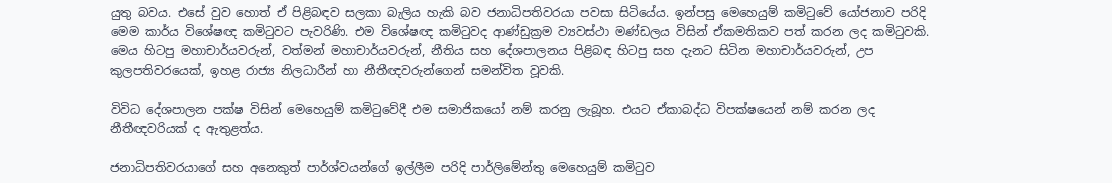යුතු බවය. එසේ වුව හොත් ඒ පිළිබඳව සලකා බැලිය හැකි බව ජනාධිපතිවරයා පවසා සිටියේය. ඉන්පසු මෙහෙයුම් කමිටුවේ යෝජනාව පරිදි මෙම කාර්ය විශේෂඥ කමිටුවට පැවරිණි. එම විශේෂඥ කමිටුවද ආණ්ඩුක්‍රම ව්‍යවස්ථා මණ්ඩලය විසින් ඒකමතිකව පත් කරන ලද කමිටුවකි. මෙය හිටපු මහාචාර්යවරුන්, වත්මන් මහාචාර්යවරුන්, නීතිය සහ දේශපාලනය පිළිබඳ හිටපු සහ දැනට සිටින මහාචාර්යවරුන්, උප කුලපතිවරයෙක්, ඉහළ රාජ්‍ය නිලධාරීන් හා නීතීඥවරුන්ගෙන් සමන්විත වූවකි.

විවිධ දේශපාලන පක්ෂ විසින් මෙහෙයුම් කමිටුවේදී එම සමාජිකයෝ නම් කරනු ලැබූහ. එයට ඒකාබද්ධ විපක්ෂයෙන් නම් කරන ලද නීතීඥවරියක් ද ඇතුළත්ය.

ජනාධිපතිවරයාගේ සහ අනෙකුත් පාර්ශ්වයන්ගේ ඉල්ලීම පරිදි පාර්ලිමේන්තු මෙහෙයුම් කමිටුව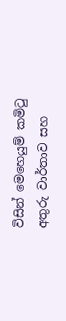විසින් මෙහෙයුම් කමිටු අතුරු වාර්තාව සහ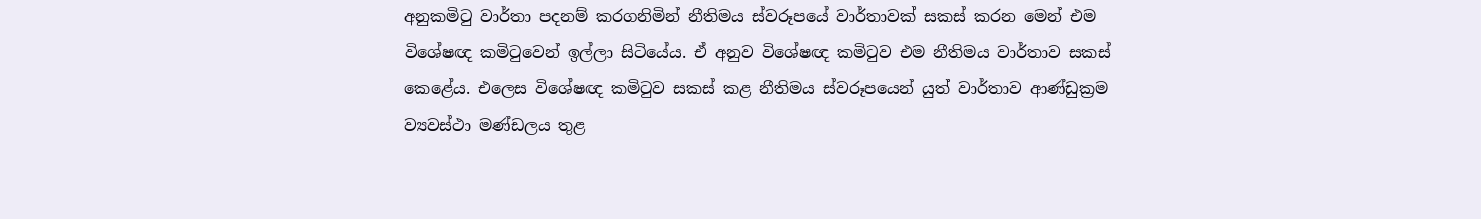අනුකමිටු වාර්තා පදනම් කරගනිමින් නීතිමය ස්වරූපයේ වාර්තාවක් සකස් කරන මෙන් එම විශේෂඥ කමිටුවෙන් ඉල්ලා සිටියේය. ඒ අනුව විශේෂඥ කමිටුව එම නීතිමය වාර්තාව සකස් කෙළේය. එලෙස විශේෂඥ කමිටුව සකස් කළ නීතිමය ස්වරූපයෙන් යුත් වාර්තාව ආණ්ඩුක්‍රම ව්‍යවස්ථා මණ්ඩලය තුළ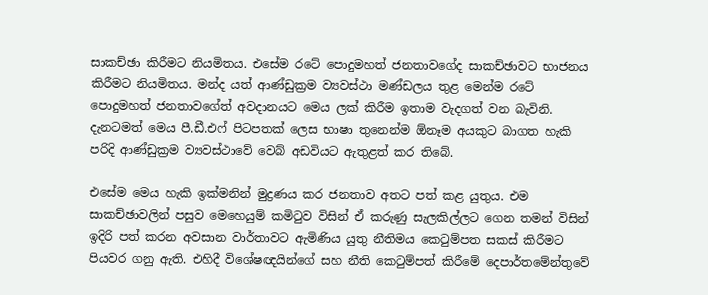සාකච්ඡා කිරීමට නියමිතය. එසේම රටේ පොදුමහත් ජනතාවගේද සාකච්ඡාවට භාජනය කිරීමට නියමිතය. මන්ද යත් ආණ්ඩුක්‍රම ව්‍යවස්ථා මණ්ඩලය තුළ මෙන්ම රටේ පොදුමහත් ජනතාවගේත් අවදානයට මෙය ලක් කිරීම ඉතාම වැදගත් වන බැවිනි. දැනටමත් මෙය පී.ඩී.එෆ් පිටපතක් ලෙස භාෂා තුනෙන්ම ඕනෑම අයකුට බාගත හැකි පරිදි ආණ්ඩුක්‍රම ව්‍යවස්ථාවේ වෙබ් අඩවියට ඇතුළත් කර තිබේ.

එසේම මෙය හැකි ඉක්මනින් මුද්‍රණය කර ජනතාව අතට පත් කළ යුතුය. එම සාකච්ඡාවලින් පසුව මෙහෙයුම් කමිටුව විසින් ඒ කරුණු සැලකිල්ලට ගෙන තමන් විසින් ඉදිරි පත් කරන අවසාන වාර්තාවට ඇමිණිය යුතු නීතිමය කෙටුම්පත සකස් කිරීමට පියවර ගනු ඇති. එහිදී විශේෂඥයින්ගේ සහ නීති කෙටුම්පත් කිරීමේ දෙපාර්තමේන්තුවේ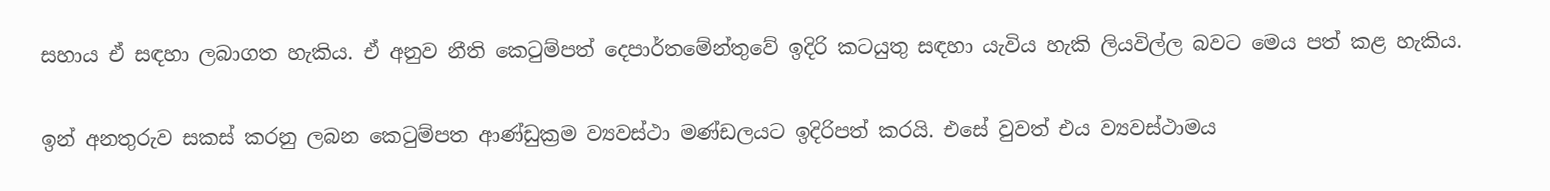සහාය ඒ සඳහා ලබාගත හැකිය. ඒ අනුව නීති කෙටුම්පත් දෙපාර්තමේන්තුවේ ඉදිරි කටයුතු සඳහා යැවිය හැකි ලියවිල්ල බවට මෙය පත් කළ හැකිය.

ඉන් අනතුරුව සකස් කරනු ලබන කෙටුම්පත ආණ්ඩුක්‍රම ව්‍යවස්ථා මණ්ඩලයට ඉදිරිපත් කරයි. එසේ වුවත් එය ව්‍යවස්ථාමය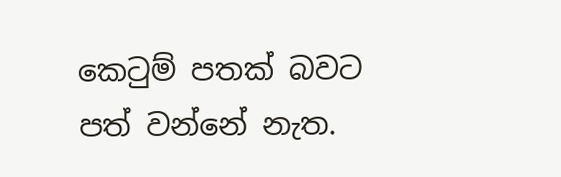කෙටුම් පතක් බවට පත් වන්නේ නැත.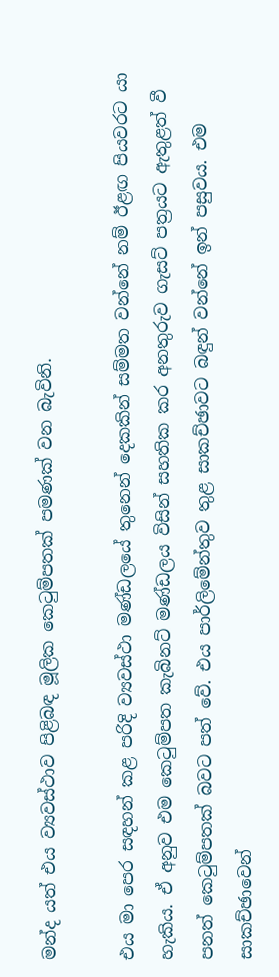මන්ද යත් එය ව්‍යවස්ථාව පිළිබඳ මූලික කෙටුම්පතක් පමණක් වන බැවිනි.

එය මා පෙර සඳහන් කළ පරිදි ව්‍යවස්ථා මණ්ඩලයේ තුනෙන් දෙකකින් සම්මත වන්නේ නම් ඊළඟ පියවරට යා හැකිය. ඒ අනුව එම කෙටුම්පත කැබිනට් මණ්ඩලය විසින් සහතික කර අනතුරුව ගැසට් පත්‍රයට ඇතුළත් වී පනත් කෙටුම්පතක් බවට පත් වේ. එය පාර්ලිමේන්තුව තුළ සාකච්ඡාවට බඳුන් වන්නේ ඉන් පසුවය. එම සාකච්ඡාවෙන්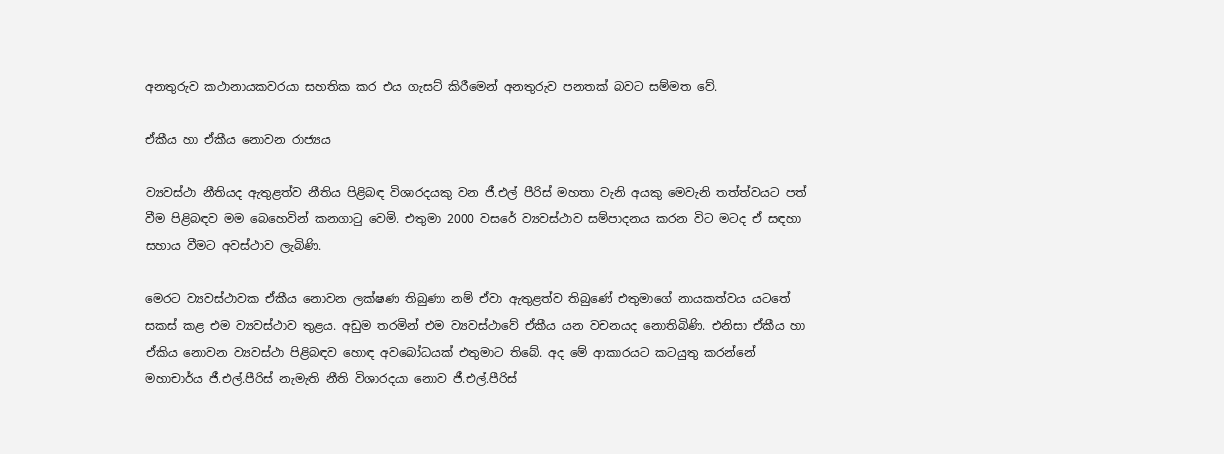අනතුරුව කථානායකවරයා සහතික කර එය ගැසට් කිරීමෙන් අනතුරුව පනතක් බවට සම්මත වේ.

ඒකීය හා ඒකීය නොවන රාජ්‍යය

ව්‍යවස්ථා නීතියද ඇතුළත්ව නීතිය පිළිබඳ විශාරදයකු වන ජී.එල් පීරිස් මහතා වැනි අයකු මෙවැනි තත්ත්වයට පත් වීම පිළිබඳව මම බෙහෙවින් කනගාටු වෙමි. එතුමා 2000 වසරේ ව්‍යවස්ථාව සම්පාදනය කරන විට මටද ඒ සඳහා සහාය වීමට අවස්ථාව ලැබිණි.

මෙරට ව්‍යවස්ථාවක ඒකීය නොවන ලක්ෂණ තිබුණා නම් ඒවා ඇතුළත්ව තිබුණේ එතුමාගේ නායකත්වය යටතේ සකස් කළ එම ව්‍යවස්ථාව තුළය. අඩුම තරමින් එම ව්‍යවස්ථාවේ ඒකීය යන වචනයද නොතිබිණි. එනිසා ඒකීය හා ඒකිය නොවන ව්‍යවස්ථා පිළිබඳව හොඳ අවබෝධයක් එතුමාට තිබේ. අද මේ ආකාරයට කටයුතු කරන්නේ මහාචාර්ය ජී.එල්.පීරිස් නැමැති නීති විශාරදයා නොව ජී.එල්.පීරිස්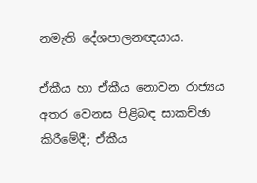නමැති දේශපාලනඥයාය.

ඒකීය හා ඒකීය නොවන රාජ්‍යය අතර වෙනස පිළිබඳ සාකච්ඡා කිරීමේදී; ඒකීය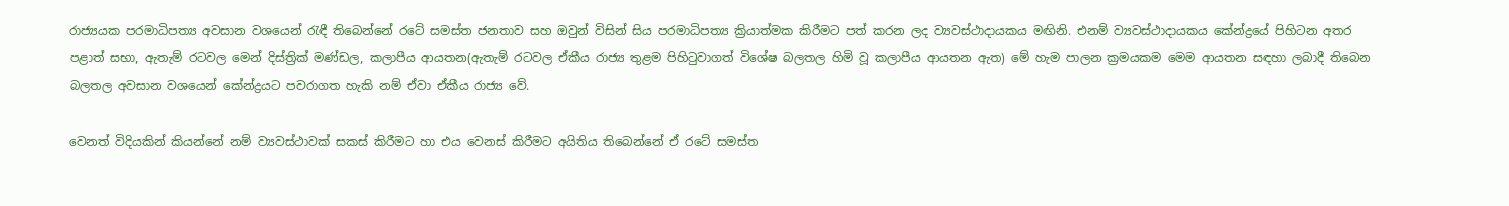රාජ්‍යයක පරමාධිපත්‍ය අවසාන වශයෙන් රැඳී තිබෙන්නේ රටේ සමස්ත ජනතාව සහ ඔවුන් විසින් සිය පරමාධිපත්‍ය ක්‍රියාත්මක කිරීමට පත් කරන ලද ව්‍යවස්ථාදායකය මඟිනි. එනම් ව්‍යවස්ථාදායකය කේන්ද්‍රයේ පිහිටන අතර පළාත් සභා, ඇතැම් රටවල මෙන් දිස්ත්‍රික් මණ්ඩල, කලාපීය ආයතන(ඇතැම් රටවල ඒකීය රාජ්‍ය තුළම පිහිටුවාගත් විශේෂ බලතල හිමි වූ කලාපීය ආයතන ඇත) මේ හැම පාලන ක්‍රමයකම මෙම ආයතන සඳහා ලබාදී තිබෙන බලතල අවසාන වශයෙන් කේන්ද්‍රයට පවරාගත හැකි නම් ඒවා ඒකීය රාජ්‍ය වේ.

වෙනත් විදියකින් කියන්නේ නම් ව්‍යවස්ථාවක් සකස් කිරීමට හා එය වෙනස් කිරීමට අයිතිය තිබෙන්නේ ඒ රටේ සමස්ත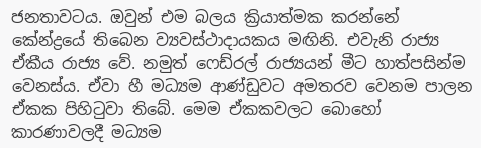ජනතාවටය. ඔවුන් එම බලය ක්‍රියාත්මක කරන්නේ කේන්ද්‍රයේ තිබෙන ව්‍යවස්ථාදායකය මඟිනි. එවැනි රාජ්‍ය ඒකීය රාජ්‍ය වේ. නමුත් ෆෙඩ්රල් රාජ්‍යයන් මීට හාත්පසින්ම වෙනස්ය. ඒවා හී මධ්‍යම ආණ්ඩුවට අමතරව වෙනම පාලන ඒකක පිහිටුවා තිබේ. මෙම ඒකකවලට බොහෝ කාරණාවලදී මධ්‍යම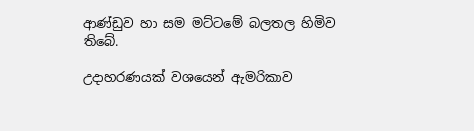ආණ්ඩුව හා සම මට්ටමේ බලතල හිමිව තිබේ.

උදාහරණයක් වශයෙන් ඇමරිකාව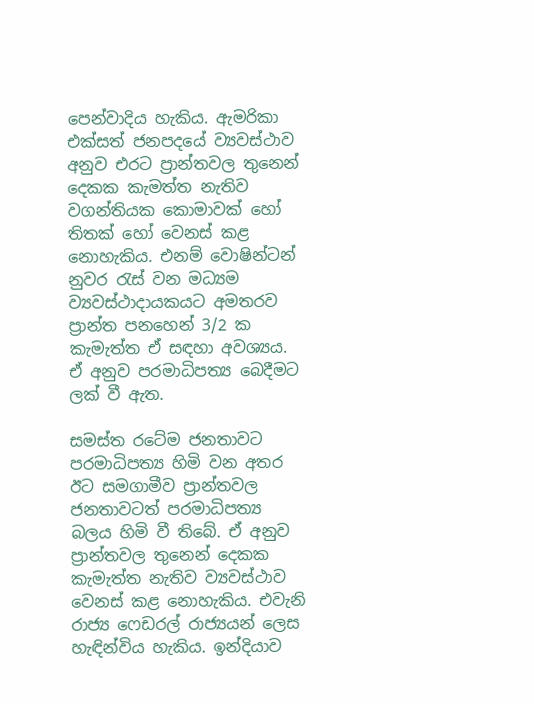පෙන්වාදිය හැකිය. ඇමරිකා එක්සත් ජනපදයේ ව්‍යවස්ථාව අනුව එරට ප්‍රාන්තවල තුනෙන් දෙකක කැමත්ත නැතිව වගන්තියක කොමාවක් හෝ තිතක් හෝ වෙනස් කළ නොහැකිය. එනම් වොෂින්ටන් නුවර රැස් වන මධ්‍යම ව්‍යවස්ථාදායකයට අමතරව ප්‍රාන්ත පනහෙන් 3/2 ක කැමැත්ත ඒ සඳහා අවශ්‍යය. ඒ අනුව පරමාධිපත්‍ය බෙදීමට ලක් වී ඇත.

සමස්ත රටේම ජනතාවට පරමාධිපත්‍ය හිමි වන අතර ඊට සමගාමීව ප්‍රාන්තවල ජනතාවටත් පරමාධිපත්‍ය බලය හිමි වී තිබේ. ඒ අනුව ප්‍රාන්තවල තුනෙන් දෙකක කැමැත්ත නැතිව ව්‍යවස්ථාව වෙනස් කළ නොහැකිය. එවැනි රාජ්‍ය ෆෙඩරල් රාජ්‍යයන් ලෙස හැඳින්විය හැකිය. ඉන්දියාව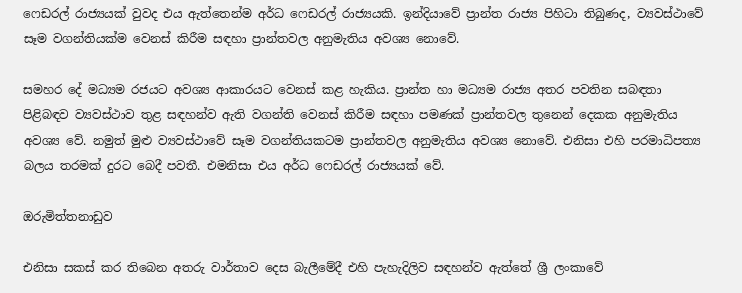ෆෙඩරල් රාජ්‍යයක් වුවද එය ඇත්තෙන්ම අර්ධ ෆෙඩරල් රාජ්‍යයකි. ඉන්දියාවේ ප්‍රාන්ත රාජ්‍ය පිහිටා තිබුණද, ව්‍යවස්ථාවේ සෑම වගන්තියක්ම වෙනස් කිරීම සඳහා ප්‍රාන්තවල අනුමැතිය අවශ්‍ය නොවේ.

සමහර දේ මධ්‍යම රජයට අවශ්‍ය ආකාරයට වෙනස් කළ හැකිය. ප්‍රාන්ත හා මධ්‍යම රාජ්‍ය අතර පවතින සබඳතා පිළිබඳව ව්‍යවස්ථාව තුළ සඳහන්ව ඇති වගන්ති වෙනස් කිරීම සඳහා පමණක් ප්‍රාන්තවල තුනෙන් දෙකක අනුමැතිය අවශ්‍ය වේ. නමුත් මුළු ව්‍යවස්ථාවේ සෑම වගන්තියකටම ප්‍රාන්තවල අනුමැතිය අවශ්‍ය නොවේ. එනිසා එහි පරමාධිපත්‍ය බලය තරමක් දුරට බෙදී පවතී. එමනිසා එය අර්ධ ෆෙඩරල් රාජ්‍යයක් වේ.

ඔරුමිත්තනාඩුව

එනිසා සකස් කර තිබෙන අතරු වාර්තාව දෙස බැලීමේදී එහි පැහැදිලිව සඳහන්ව ඇත්තේ ශ්‍රී ලංකාවේ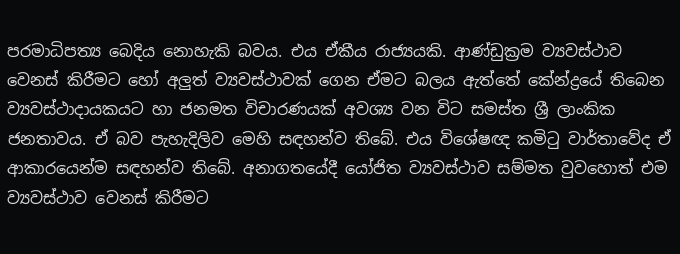පරමාධිපත්‍ය බෙදිය නොහැකි බවය. එය ඒකීය රාජ්‍යයකි. ආණ්ඩුක්‍රම ව්‍යවස්ථාව වෙනස් කිරීමට හෝ අලුත් ව්‍යවස්ථාවක් ගෙන ඒමට බලය ඇත්තේ කේන්ද්‍රයේ තිබෙන ව්‍යවස්ථාදායකයට හා ජනමත විචාරණයක් අවශ්‍ය වන විට සමස්ත ශ්‍රී ලාංකික ජනතාවය. ඒ බව පැහැදිලිව මෙහි සඳහන්ව තිබේ. එය විශේෂඥ කමිටු වාර්තාවේද ඒ ආකාරයෙන්ම සඳහන්ව තිබේ. අනාගතයේදී යෝජිත ව්‍යවස්ථාව සම්මත වුවහොත් එම ව්‍යවස්ථාව වෙනස් කිරීමට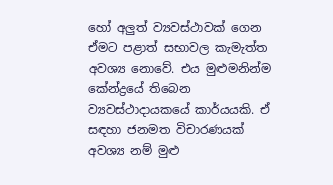හෝ අලුත් ව්‍යවස්ථාවක් ගෙන ඒමට පළාත් සභාවල කැමැත්ත අවශ්‍ය නොවේ. එය මුළුමනින්ම කේන්ද්‍රයේ තිබෙන ව්‍යවස්ථාදායකයේ කාර්යයකි. ඒ සඳහා ජනමත විචාරණයක් අවශ්‍ය නම් මුළු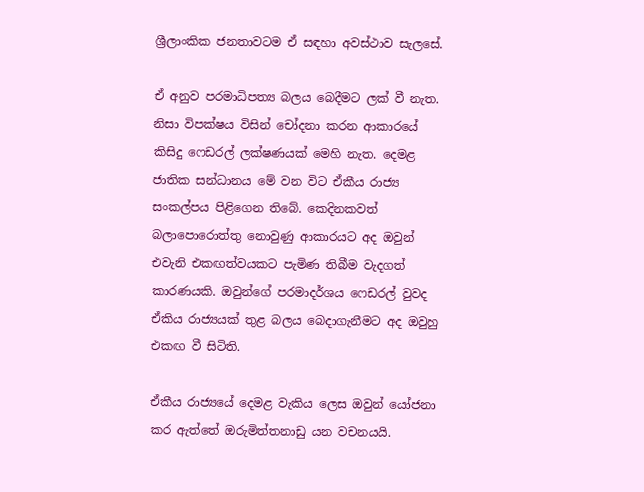ශ්‍රීලාංකික ජනතාවටම ඒ සඳහා අවස්ථාව සැලසේ.

ඒ අනුව පරමාධිපත්‍ය බලය බෙදීමට ලක් වී නැත. නිසා විපක්ෂය විසින් චෝදනා කරන ආකාරයේ කිසිදු ෆෙඩරල් ලක්ෂණයක් මෙහි නැත. දෙමළ ජාතික සන්ධානය මේ වන විට ඒකීය රාජ්‍ය සංකල්පය පිළිගෙන තිබේ. කෙදිනකවත් බලාපොරොත්තු නොවුණු ආකාරයට අද ඔවුන් එවැනි එකඟත්වයකට පැමිණ තිබීම වැදගත් කාරණයකි. ඔවුන්ගේ පරමාදර්ශය ෆෙඩරල් වුවද ඒකිය රාජ්‍යයක් තුළ බලය බෙදාගැනීමට අද ඔවුහු එකඟ වී සිටිති.

ඒකීය රාජ්‍යයේ දෙමළ වැකිය ලෙස ඔවුන් යෝජනා කර ඇත්තේ ඔරුමිත්තනාඩු යන වචනයයි.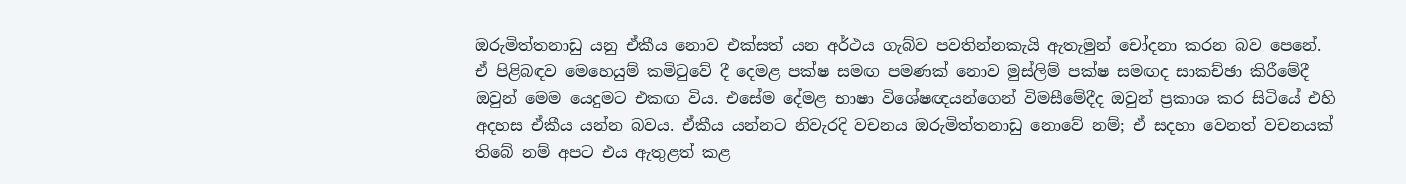ඔරුමිත්තනාඩු යනු ඒකීය නොව එක්සත් යන අර්ථය ගැබ්ව පවතින්නකැයි ඇතැමුන් චෝදනා කරන බව පෙනේ. ඒ පිළිබඳව මෙහෙයුම් කමිටුවේ දී දෙමළ පක්ෂ සමඟ පමණක් නොව මුස්ලිම් පක්ෂ සමඟද සාකච්ඡා කිරීමේදී ඔවුන් මෙම යෙදුමට එකඟ විය. එසේම දේමළ භාෂා විශේෂඥයන්ගෙන් විමසීමේදීද ඔවුන් ප්‍රකාශ කර සිටියේ එහි අදහස ඒකීය යන්න බවය. ඒකීය යන්නට නිවැරදි වචනය ඔරුමිත්තනාඩු නොවේ නම්; ඒ සදහා වෙනත් වචනයක් තිබේ නම් අපට එය ඇතුළත් කළ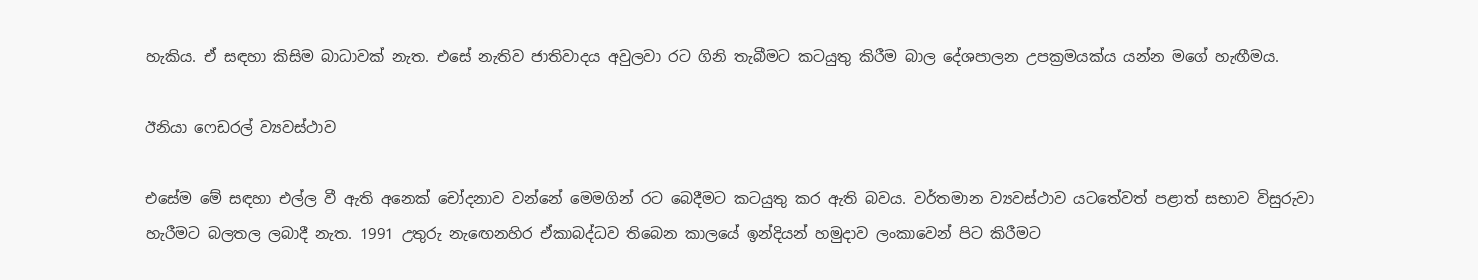හැකිය. ඒ සඳහා කිසිම බාධාවක් නැත. එසේ නැතිව ජාතිවාදය අවුලවා රට ගිනි තැබීමට කටයුතු කිරීම බාල දේශපාලන උපක්‍රමයක්ය යන්න මගේ හැඟීමය.

ඊනියා ෆෙඩරල් ව්‍යවස්ථාව

එසේම මේ සඳහා එල්ල වී ඇති අනෙක් චෝදනාව වන්නේ මෙමගින් රට බෙදීමට කටයුතු කර ඇති බවය. වර්තමාන ව්‍යවස්ථාව යටතේවත් පළාත් සභාව විසුරුවා හැරීමට බලතල ලබාදී නැත. 1991 උතුරු නැඟෙනහිර ඒකාබද්ධව තිබෙන කාලයේ ඉන්දියන් හමුදාව ලංකාවෙන් පිට කිරීමට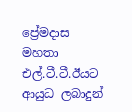ප්‍රේමදාස මහතා එල්.ටී.ටී.ඊයට ආයුධ ලබාදුන්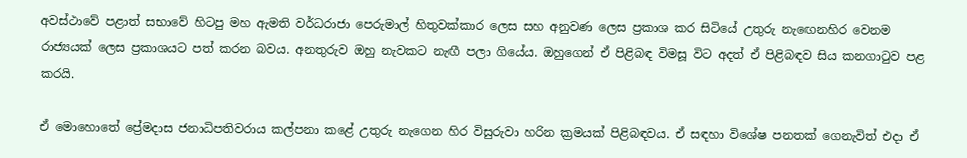අවස්ථාවේ පළාත් සභාවේ හිටපු මහ ඇමති වර්ධරාජා පෙරුමාල් හිතුවක්කාර ලෙස සහ අනුවණ ලෙස ප්‍රකාශ කර සිටියේ උතුරු නැඟෙනහිර වෙනම රාජ්‍යයක් ලෙස ප්‍රකාශයට පත් කරන බවය. අනතුරුව ඔහු නැවකට නැඟී පලා ගියේය. ඔහුගෙන් ඒ පිළිබඳ විමසූ විට අදත් ඒ පිළිබඳව සිය කනගාටුව පළ කරයි.

ඒ මොහොතේ ප්‍රේමදාස ජනාධිපතිවරාය කල්පනා කළේ උතුරු නැගෙන හිර විසුරුවා හරින ක්‍රමයක් පිළිබඳවය. ඒ සඳහා විශේෂ පනතක් ගෙනැවිත් එදා ඒ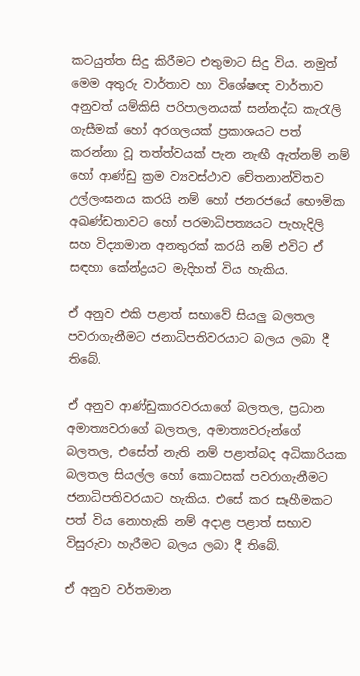කටයුත්ත සිදු කිරීමට එතුමාට සිදු විය. නමුත් මෙම අතුරු වාර්තාව හා විශේෂඥ වාර්තාව අනුවත් යම්කිසි පරිපාලනයක් සන්නද්ධ කැරැලි ගැසීමක් හෝ අරගලයක් ප්‍රකාශයට පත් කරන්නා වූ තත්ත්වයක් පැන නැඟී ඇත්නම් නම් හෝ ආණ්ඩු ක්‍රම ව්‍යවස්ථාව චේතනාන්විතව උල්ලංඝනය කරයි නම් හෝ ජනරජයේ භෞමික අඛණ්ඩතාවට හෝ පරමාධිපත්‍යයට පැහැදිලි සහ විද්‍යාමාන අනතුරක් කරයි නම් එවිට ඒ සඳහා කේන්ද්‍රයට මැදිහත් විය හැකිය.

ඒ අනුව එකි පළාත් සභාවේ සියලු බලතල පවරාගැනීමට ජනාධිපතිවරයාට බලය ලබා දී තිබේ.

ඒ අනුව ආණ්ඩුකාරවරයාගේ බලතල, ප්‍රධාන අමාත්‍යවරාගේ බලතල, අමාත්‍යවරුන්ගේ බලතල, එසේත් නැති නම් පළාත්බද අධිකාරියක බලතල සියල්ල හෝ කොටසක් පවරාගැනීමට ජනාධිපතිවරයාට හැකිය. එසේ කර සෑහීමකට පත් විය නොහැකි නම් අදාළ පළාත් සභාව විසුරුවා හැරීමට බලය ලබා දී තිබේ.

ඒ අනුව වර්තමාන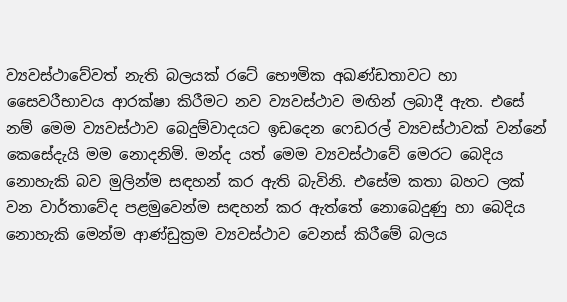ව්‍යවස්ථාවේවත් නැති බලයක් රටේ භෞමික අඛණ්ඩතාවට හා සෛවරීභාවය ආරක්ෂා කිරීමට නව ව්‍යවස්ථාව මඟින් ලබාදී ඇත. එසේ නම් මෙම ව්‍යවස්ථාව බෙදුම්වාදයට ඉඩදෙන ෆෙඩරල් ව්‍යවස්ථාවක් වන්නේ කෙසේදැයි මම නොදනිමි. මන්ද යත් මෙම ව්‍යවස්ථාවේ මෙරට බෙදිය නොහැකි බව මුලින්ම සඳහන් කර ඇති බැවිනි. එසේම කතා බහට ලක් වන වාර්තාවේද පළමුවෙන්ම සඳහන් කර ඇත්තේ නොබෙදුණු හා බෙදිය නොහැකි මෙන්ම ආණ්ඩුක්‍රම ව්‍යවස්ථාව වෙනස් කිරීමේ බලය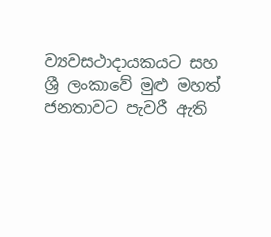ව්‍යවසථාදායකයට සහ ශ්‍රී ලංකාවේ මුළු මහත් ජනතාවට පැවරී ඇති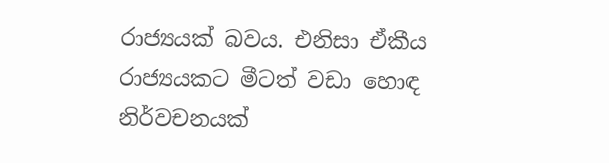රාජ්‍යයක් බවය. එනිසා ඒකීය රාජ්‍යයකට මීටත් වඩා හොඳ නිර්වචනයක්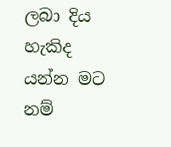ලබා දිය හැකිද යන්න මට නම්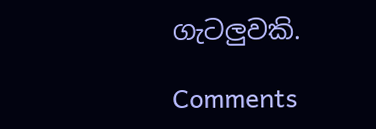ගැටලුවකි.

Comments